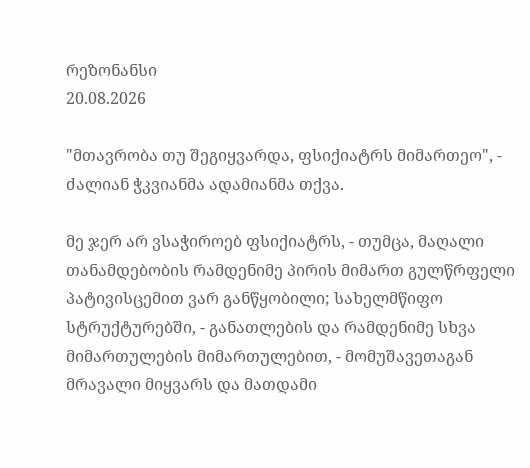რეზონანსი
20.08.2026

"მთავრობა თუ შეგიყვარდა, ფსიქიატრს მიმართეო", - ძალიან ჭკვიანმა ადამიანმა თქვა.

მე ჯერ არ ვსაჭიროებ ფსიქიატრს, - თუმცა, მაღალი თანამდებობის რამდენიმე პირის მიმართ გულწრფელი პატივისცემით ვარ განწყობილი; სახელმწიფო სტრუქტურებში, - განათლების და რამდენიმე სხვა მიმართულების მიმართულებით, - მომუშავეთაგან მრავალი მიყვარს და მათდამი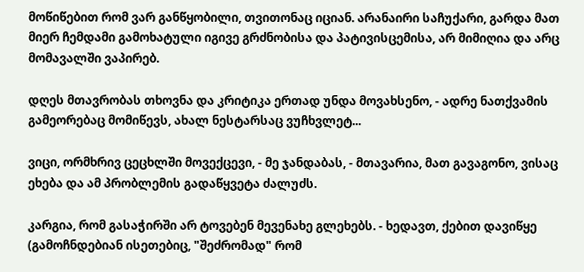მოწიწებით რომ ვარ განწყობილი, თვითონაც იციან. არანაირი საჩუქარი, გარდა მათ მიერ ჩემდამი გამოხატული იგივე გრძნობისა და პატივისცემისა, არ მიმიღია და არც მომავალში ვაპირებ.

დღეს მთავრობას თხოვნა და კრიტიკა ერთად უნდა მოვახსენო, - ადრე ნათქვამის გამეორებაც მომიწევს, ახალ ნესტარსაც ვუჩხვლეტ...

ვიცი, ორმხრივ ცეცხლში მოვექცევი, - მე ჯანდაბას, - მთავარია, მათ გავაგონო, ვისაც ეხება და ამ პრობლემის გადაწყვეტა ძალუძს.

კარგია, რომ გასაჭირში არ ტოვებენ მევენახე გლეხებს. - ხედავთ, ქებით დავიწყე (გამოჩნდებიან ისეთებიც, "შეძრომად" რომ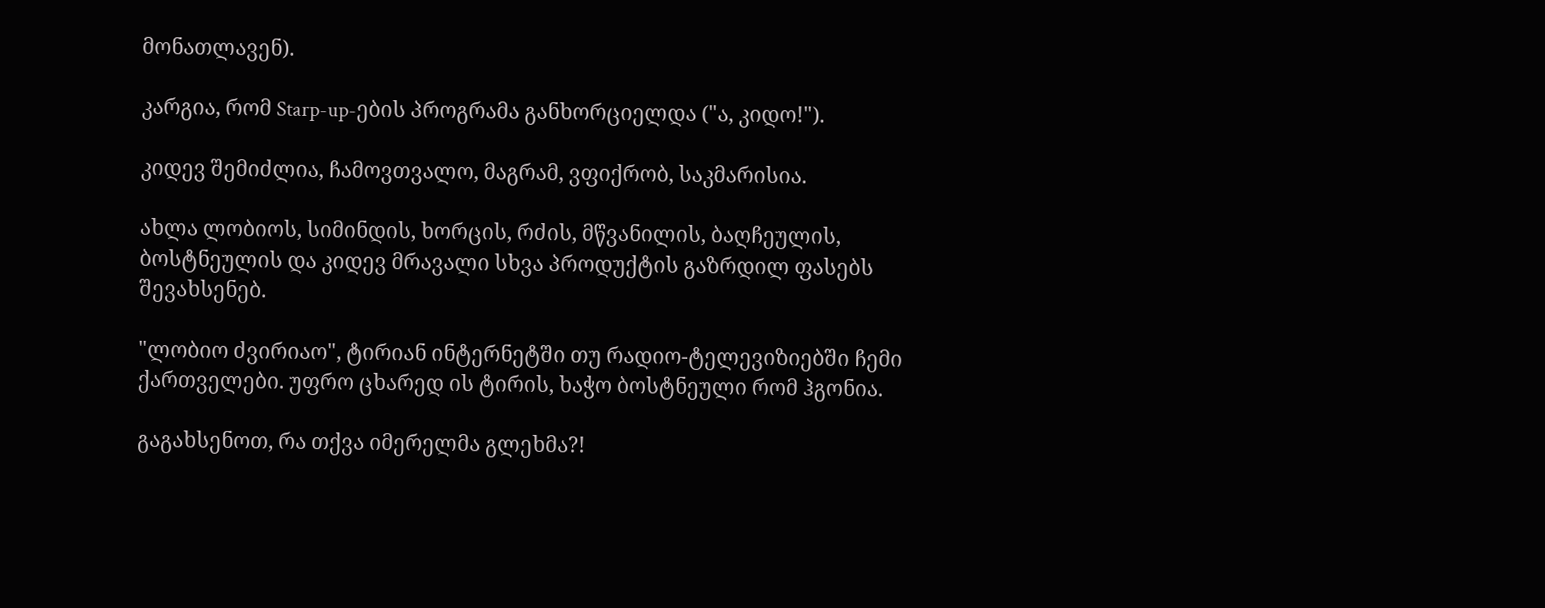მონათლავენ).

კარგია, რომ Starp-up-ების პროგრამა განხორციელდა ("ა, კიდო!").

კიდევ შემიძლია, ჩამოვთვალო, მაგრამ, ვფიქრობ, საკმარისია.

ახლა ლობიოს, სიმინდის, ხორცის, რძის, მწვანილის, ბაღჩეულის, ბოსტნეულის და კიდევ მრავალი სხვა პროდუქტის გაზრდილ ფასებს შევახსენებ.

"ლობიო ძვირიაო", ტირიან ინტერნეტში თუ რადიო-ტელევიზიებში ჩემი ქართველები. უფრო ცხარედ ის ტირის, ხაჭო ბოსტნეული რომ ჰგონია.

გაგახსენოთ, რა თქვა იმერელმა გლეხმა?!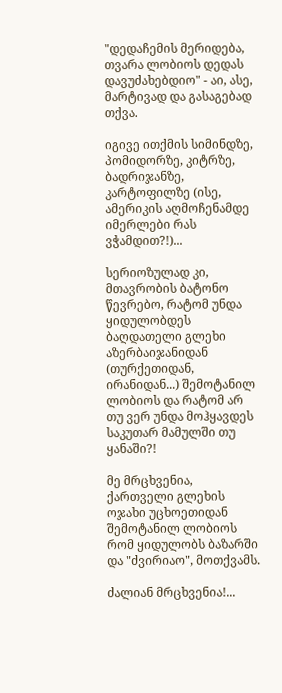"დედაჩემის მერიდება, თვარა ლობიოს დედას დავუძახებდიო" - აი, ასე, მარტივად და გასაგებად თქვა.

იგივე ითქმის სიმინდზე, პომიდორზე, კიტრზე, ბადრიჯანზე, კარტოფილზე (ისე, ამერიკის აღმოჩენამდე იმერლები რას ვჭამდით?!)...

სერიოზულად კი, მთავრობის ბატონო წევრებო, რატომ უნდა ყიდულობდეს ბაღდათელი გლეხი აზერბაიჯანიდან (თურქეთიდან, ირანიდან...) შემოტანილ ლობიოს და რატომ არ თუ ვერ უნდა მოჰყავდეს საკუთარ მამულში თუ ყანაში?!

მე მრცხვენია, ქართველი გლეხის ოჯახი უცხოეთიდან შემოტანილ ლობიოს რომ ყიდულობს ბაზარში და "ძვირიაო", მოთქვამს.

ძალიან მრცხვენია!...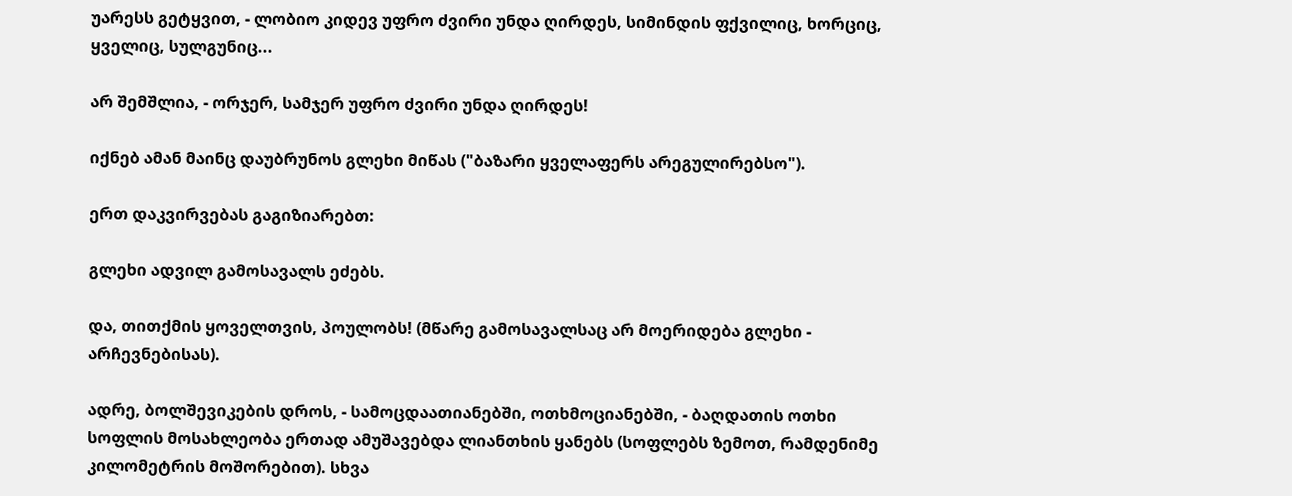უარესს გეტყვით, - ლობიო კიდევ უფრო ძვირი უნდა ღირდეს, სიმინდის ფქვილიც, ხორციც, ყველიც, სულგუნიც...

არ შემშლია, - ორჯერ, სამჯერ უფრო ძვირი უნდა ღირდეს!

იქნებ ამან მაინც დაუბრუნოს გლეხი მიწას ("ბაზარი ყველაფერს არეგულირებსო").

ერთ დაკვირვებას გაგიზიარებთ:

გლეხი ადვილ გამოსავალს ეძებს.

და, თითქმის ყოველთვის, პოულობს! (მწარე გამოსავალსაც არ მოერიდება გლეხი - არჩევნებისას).

ადრე, ბოლშევიკების დროს, - სამოცდაათიანებში, ოთხმოციანებში, - ბაღდათის ოთხი სოფლის მოსახლეობა ერთად ამუშავებდა ლიანთხის ყანებს (სოფლებს ზემოთ, რამდენიმე კილომეტრის მოშორებით). სხვა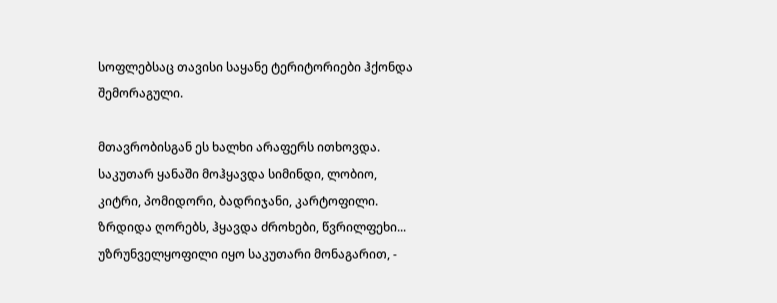სოფლებსაც თავისი საყანე ტერიტორიები ჰქონდა შემორაგული.

მთავრობისგან ეს ხალხი არაფერს ითხოვდა. საკუთარ ყანაში მოჰყავდა სიმინდი, ლობიო, კიტრი, პომიდორი, ბადრიჯანი, კარტოფილი. ზრდიდა ღორებს, ჰყავდა ძროხები, წვრილფეხი... უზრუნველყოფილი იყო საკუთარი მონაგარით, -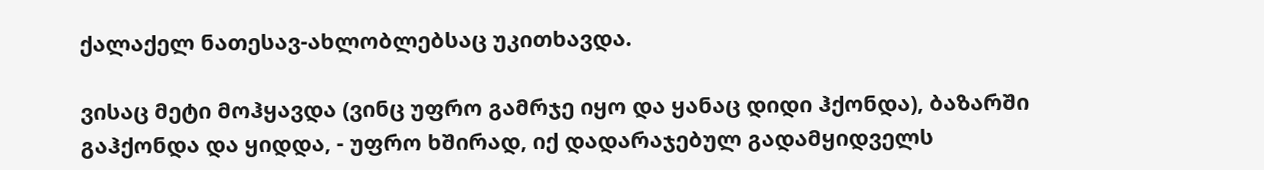ქალაქელ ნათესავ-ახლობლებსაც უკითხავდა.

ვისაც მეტი მოჰყავდა (ვინც უფრო გამრჯე იყო და ყანაც დიდი ჰქონდა), ბაზარში გაჰქონდა და ყიდდა, - უფრო ხშირად, იქ დადარაჯებულ გადამყიდველს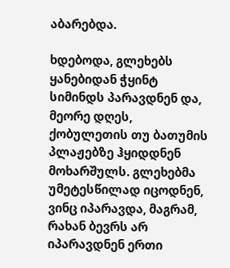აბარებდა.

ხდებოდა, გლეხებს ყანებიდან ჭყინტ სიმინდს პარავდნენ და, მეორე დღეს, ქობულეთის თუ ბათუმის პლაჟებზე ჰყიდდნენ მოხარშულს. გლეხებმა უმეტესწილად იცოდნენ, ვინც იპარავდა, მაგრამ, რახან ბევრს არ იპარავდნენ ერთი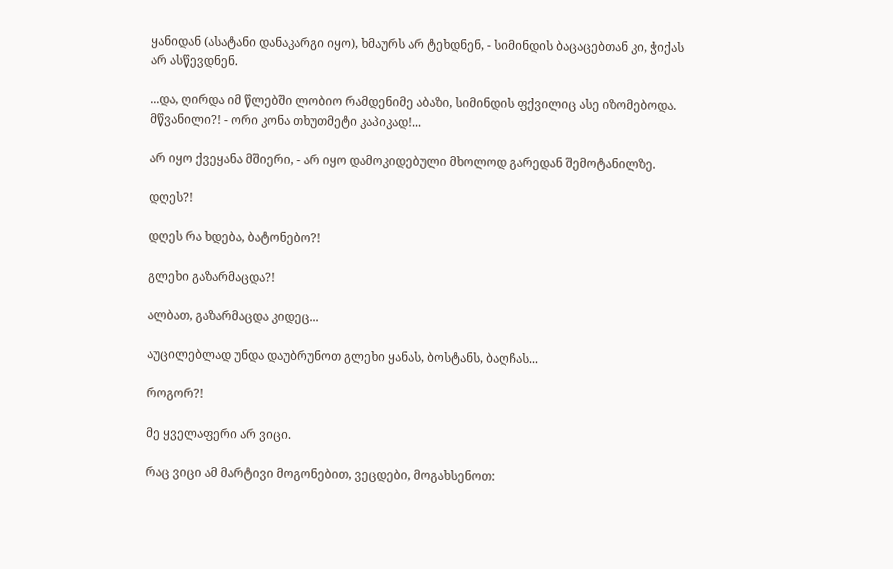ყანიდან (ასატანი დანაკარგი იყო), ხმაურს არ ტეხდნენ, - სიმინდის ბაცაცებთან კი, ჭიქას არ ასწევდნენ.

...და, ღირდა იმ წლებში ლობიო რამდენიმე აბაზი, სიმინდის ფქვილიც ასე იზომებოდა. მწვანილი?! - ორი კონა თხუთმეტი კაპიკად!...

არ იყო ქვეყანა მშიერი, - არ იყო დამოკიდებული მხოლოდ გარედან შემოტანილზე.

დღეს?!

დღეს რა ხდება, ბატონებო?!

გლეხი გაზარმაცდა?!

ალბათ, გაზარმაცდა კიდეც...

აუცილებლად უნდა დაუბრუნოთ გლეხი ყანას, ბოსტანს, ბაღჩას...

როგორ?!

მე ყველაფერი არ ვიცი.

რაც ვიცი ამ მარტივი მოგონებით, ვეცდები, მოგახსენოთ: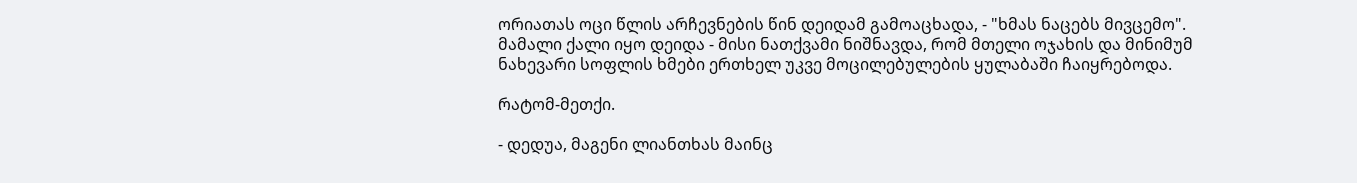ორიათას ოცი წლის არჩევნების წინ დეიდამ გამოაცხადა, - "ხმას ნაცებს მივცემო". მამალი ქალი იყო დეიდა - მისი ნათქვამი ნიშნავდა, რომ მთელი ოჯახის და მინიმუმ ნახევარი სოფლის ხმები ერთხელ უკვე მოცილებულების ყულაბაში ჩაიყრებოდა.

რატომ-მეთქი.

- დედუა, მაგენი ლიანთხას მაინც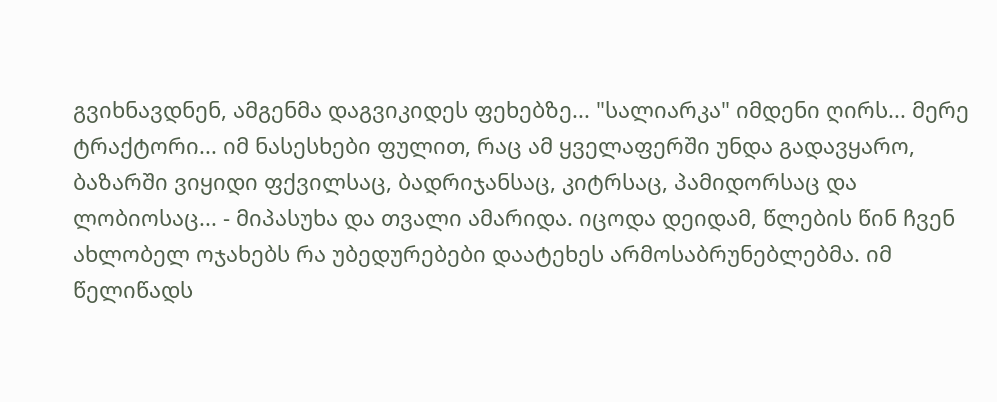გვიხნავდნენ, ამგენმა დაგვიკიდეს ფეხებზე... "სალიარკა" იმდენი ღირს... მერე ტრაქტორი... იმ ნასესხები ფულით, რაც ამ ყველაფერში უნდა გადავყარო, ბაზარში ვიყიდი ფქვილსაც, ბადრიჯანსაც, კიტრსაც, პამიდორსაც და ლობიოსაც... - მიპასუხა და თვალი ამარიდა. იცოდა დეიდამ, წლების წინ ჩვენ ახლობელ ოჯახებს რა უბედურებები დაატეხეს არმოსაბრუნებლებმა. იმ წელიწადს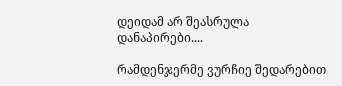დეიდამ არ შეასრულა დანაპირები....

რამდენჯერმე ვურჩიე შედარებით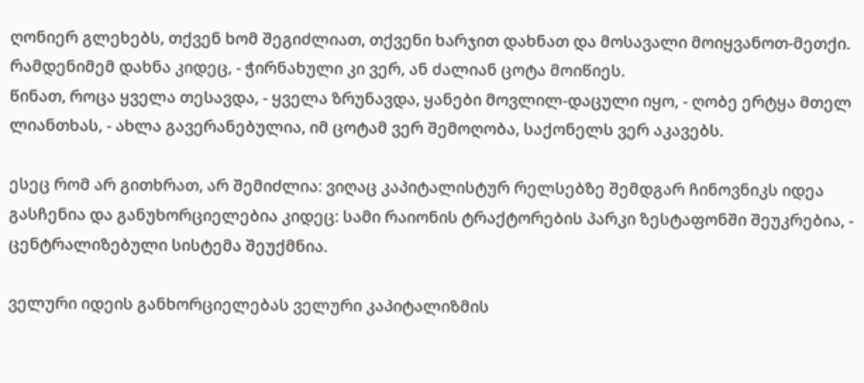ღონიერ გლეხებს, თქვენ ხომ შეგიძლიათ, თქვენი ხარჯით დახნათ და მოსავალი მოიყვანოთ-მეთქი. რამდენიმემ დახნა კიდეც, - ჭირნახული კი ვერ, ან ძალიან ცოტა მოიწიეს.
წინათ, როცა ყველა თესავდა, - ყველა ზრუნავდა, ყანები მოვლილ-დაცული იყო, - ღობე ერტყა მთელ ლიანთხას, - ახლა გავერანებულია, იმ ცოტამ ვერ შემოღობა, საქონელს ვერ აკავებს.

ესეც რომ არ გითხრათ, არ შემიძლია: ვიღაც კაპიტალისტურ რელსებზე შემდგარ ჩინოვნიკს იდეა გასჩენია და განუხორციელებია კიდეც: სამი რაიონის ტრაქტორების პარკი ზესტაფონში შეუკრებია, - ცენტრალიზებული სისტემა შეუქმნია.

ველური იდეის განხორციელებას ველური კაპიტალიზმის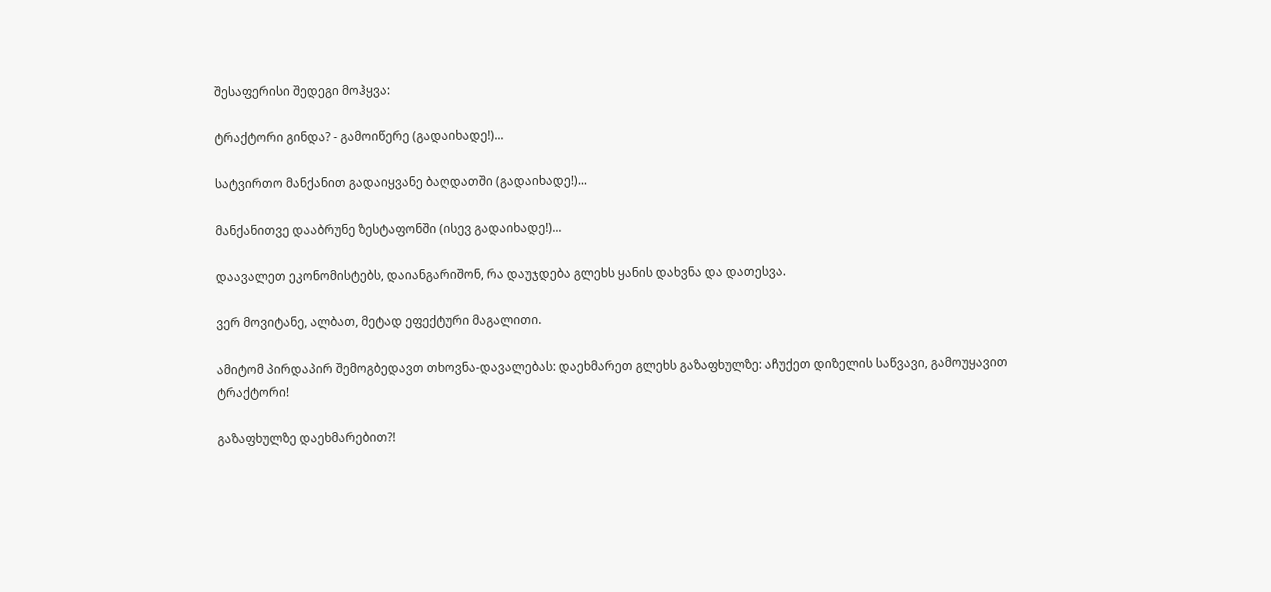შესაფერისი შედეგი მოჰყვა:

ტრაქტორი გინდა? - გამოიწერე (გადაიხადე!)...

სატვირთო მანქანით გადაიყვანე ბაღდათში (გადაიხადე!)...

მანქანითვე დააბრუნე ზესტაფონში (ისევ გადაიხადე!)...

დაავალეთ ეკონომისტებს, დაიანგარიშონ, რა დაუჯდება გლეხს ყანის დახვნა და დათესვა.

ვერ მოვიტანე, ალბათ, მეტად ეფექტური მაგალითი.

ამიტომ პირდაპირ შემოგბედავთ თხოვნა-დავალებას: დაეხმარეთ გლეხს გაზაფხულზე: აჩუქეთ დიზელის საწვავი, გამოუყავით ტრაქტორი!

გაზაფხულზე დაეხმარებით?!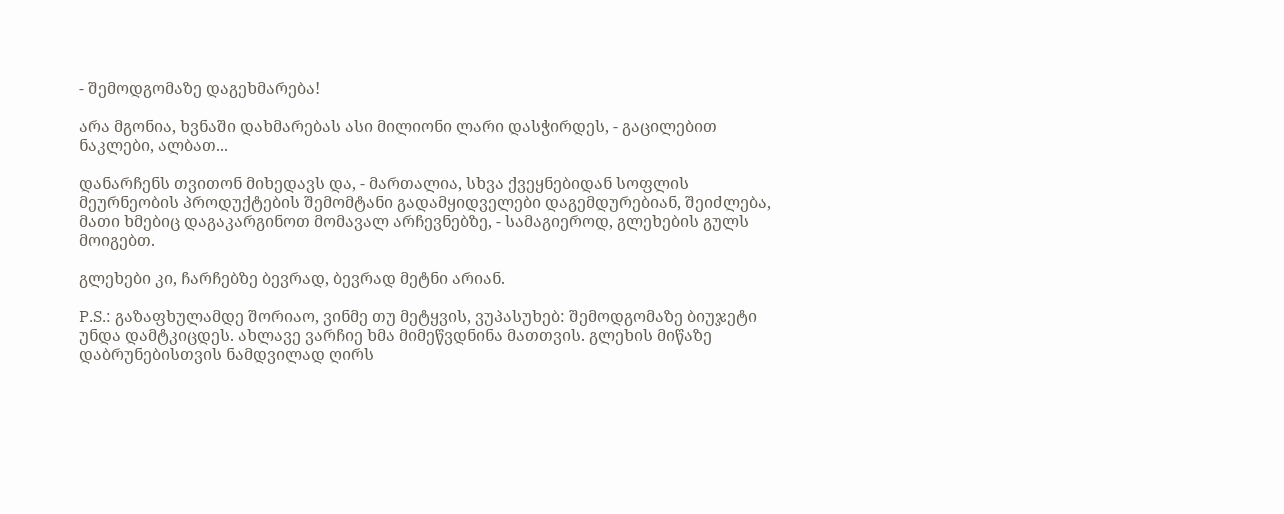- შემოდგომაზე დაგეხმარება!

არა მგონია, ხვნაში დახმარებას ასი მილიონი ლარი დასჭირდეს, - გაცილებით ნაკლები, ალბათ...

დანარჩენს თვითონ მიხედავს და, - მართალია, სხვა ქვეყნებიდან სოფლის მეურნეობის პროდუქტების შემომტანი გადამყიდველები დაგემდურებიან, შეიძლება, მათი ხმებიც დაგაკარგინოთ მომავალ არჩევნებზე, - სამაგიეროდ, გლეხების გულს მოიგებთ.

გლეხები კი, ჩარჩებზე ბევრად, ბევრად მეტნი არიან.

P.S.: გაზაფხულამდე შორიაო, ვინმე თუ მეტყვის, ვუპასუხებ: შემოდგომაზე ბიუჯეტი უნდა დამტკიცდეს. ახლავე ვარჩიე ხმა მიმეწვდნინა მათთვის. გლეხის მიწაზე დაბრუნებისთვის ნამდვილად ღირს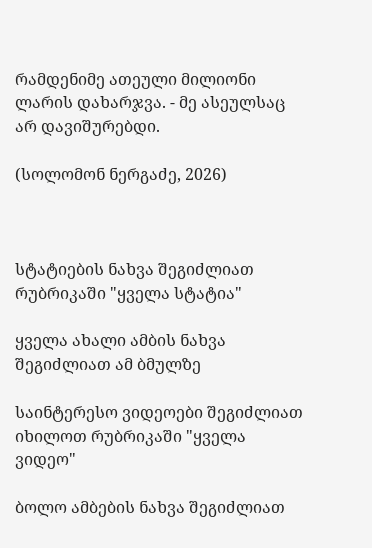რამდენიმე ათეული მილიონი ლარის დახარჯვა. - მე ასეულსაც არ დავიშურებდი.

(სოლომონ ნერგაძე, 2026)



სტატიების ნახვა შეგიძლიათ რუბრიკაში "ყველა სტატია"

ყველა ახალი ამბის ნახვა შეგიძლიათ ამ ბმულზე

საინტერესო ვიდეოები შეგიძლიათ იხილოთ რუბრიკაში "ყველა ვიდეო"

ბოლო ამბების ნახვა შეგიძლიათ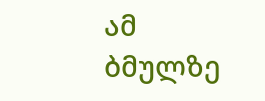ამ ბმულზე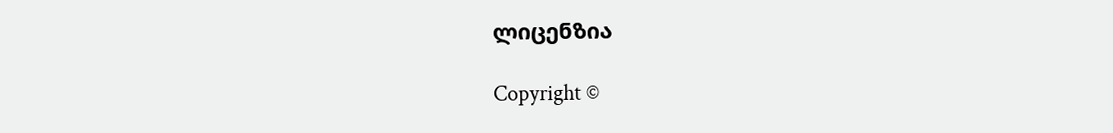ლიცენზია

Copyright ©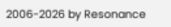2006-2026 by Resonance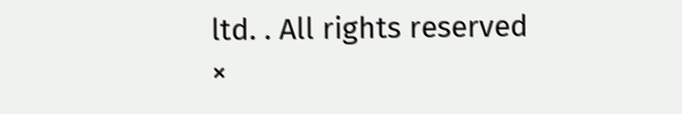ltd. . All rights reserved
×